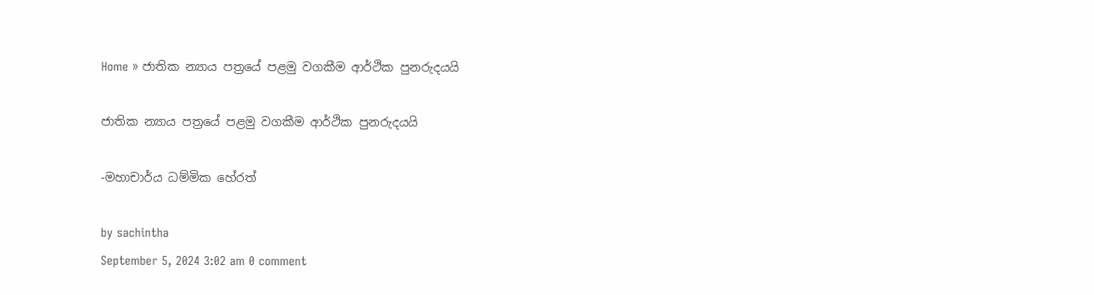Home » ජාතික න්‍යාය පත්‍රයේ පළමු වගකීම ආර්ථික පුනරුදයයි

ජාතික න්‍යාය පත්‍රයේ පළමු වගකීම ආර්ථික පුනරුදයයි

-මහාචාර්ය ධම්මික හේරත්

by sachintha
September 5, 2024 3:02 am 0 comment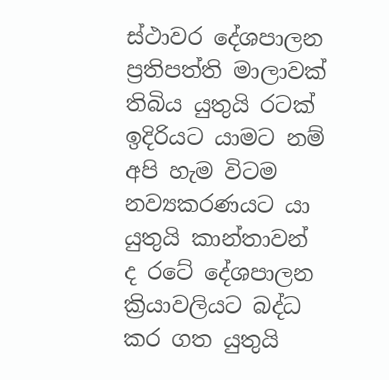ස්ථාවර දේශපාලන ප්‍රතිපත්ති මාලාවක් තිබිය යුතුයි රටක් ඉදිරියට යාමට නම් අපි හැම විටම නව්‍යකරණයට යා යුතුයි කාන්තාවන් ද රටේ දේශපාලන ක්‍රියාවලියට බද්ධ කර ගත යුතුයි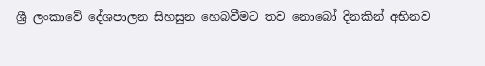ශ්‍රී ලංකාවේ දේශපාලන සිහසුන හෙබවීමට තව නොබෝ දිනකින් අභිනව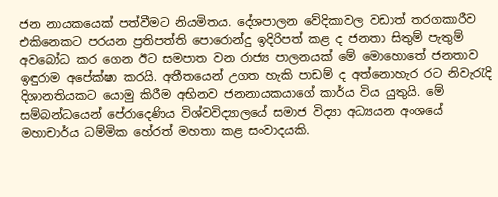ජන නායකයෙක් පත්වීමට නියමිතය. දේශපාලන වේදිකාවල වඩාත් තරගකාරීව එකිනෙකට පරයන ප්‍රතිපත්ති පොරොන්දු ඉදිරිපත් කළ ද ජනතා සිතුම් පැතුම් අවබෝධ කර ගෙන ඊට සමපාත වන රාජ්‍ය පාලනයක් මේ මොහොතේ ජනතාව ඉඳුරාම අපේක්ෂා කරයි. අතීතයෙන් උගත හැකි පාඩම් ද අත්නොහැර රට නිවැරැදි දිශානතියකට යොමු කිරීම අභිනව ජනනායකයාගේ කාර්ය විය යුතුයි. මේ සම්බන්ධයෙන් පේරාදෙණිය විශ්වවිද්‍යාලයේ සමාජ විද්‍යා අධ්‍යයන අංශයේ මහාචාර්ය ධම්මික හේරත් මහතා කළ සංවාදයකි.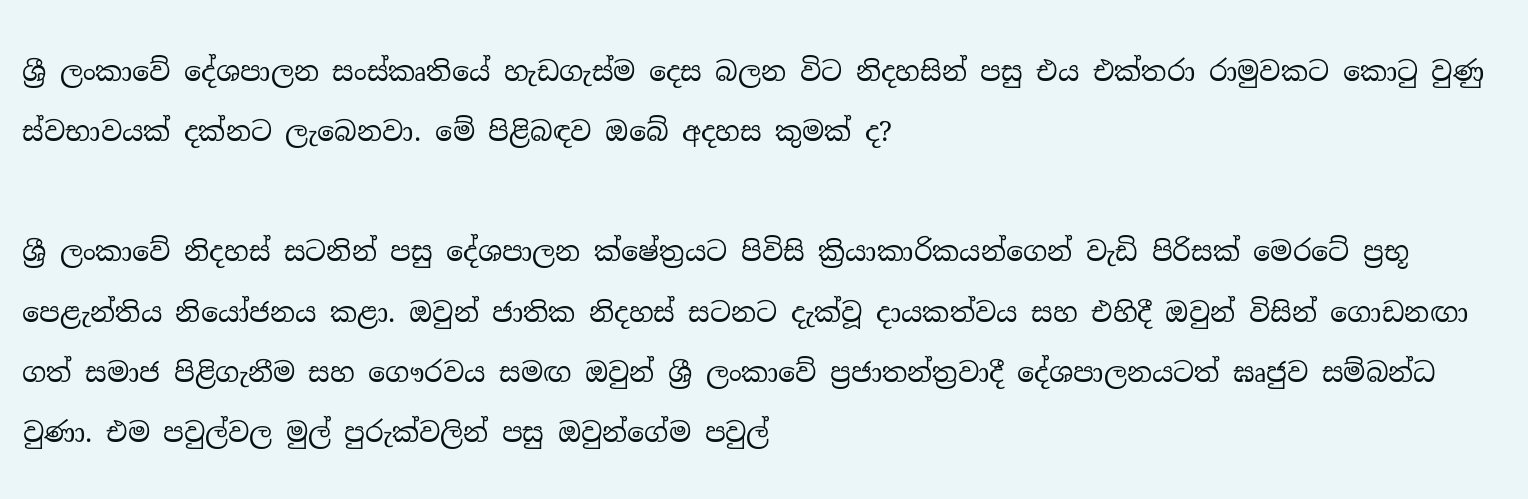ශ්‍රී ලංකාවේ දේශපාලන සංස්කෘතියේ හැඩගැස්ම දෙස බලන විට නිදහසින් පසු එය එක්තරා රාමුවකට කොටු වුණු ස්වභාවයක් දක්නට ලැබෙනවා. මේ පිළිබඳව ඔබේ අදහස කුමක් ද?

ශ්‍රී ලංකාවේ නිදහස් සටනින් පසු දේශපාලන ක්ෂේත්‍රයට පිවිසි ක්‍රියාකාරිකයන්ගෙන් වැඩි පිරිසක් මෙරටේ ප්‍රභූ පෙළැන්තිය නියෝජනය කළා. ඔවුන් ජාතික නිදහස් සටනට දැක්වූ දායකත්වය සහ එහිදී ඔවුන් විසින් ගොඩනඟා ගත් සමාජ පිළිගැනීම සහ ගෞරවය සමඟ ඔවුන් ශ්‍රී ලංකාවේ ප්‍රජාතන්ත්‍රවාදී දේශපාලනයටත් ඝෘජුව සම්බන්ධ වුණා. එම පවුල්වල මුල් පුරුක්වලින් පසු ඔවුන්ගේම පවුල්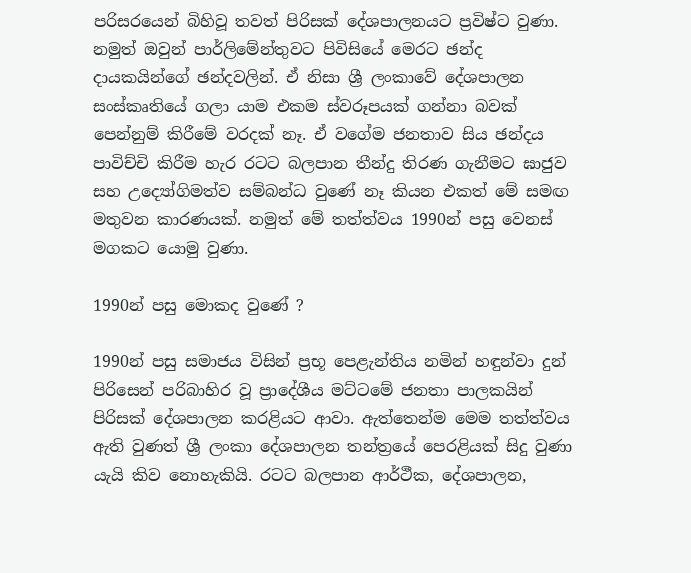පරිසරයෙන් බිහිවූ තවත් පිරිසක් දේශපාලනයට ප්‍රවිෂ්ට වුණා. නමුත් ඔවුන් පාර්ලිමේන්තුවට පිවිසියේ මෙරට ඡන්ද දායකයින්ගේ ඡන්දවලින්. ඒ නිසා ශ්‍රී ලංකාවේ දේශපාලන සංස්කෘතියේ ගලා යාම එකම ස්වරූපයක් ගන්නා බවක් පෙන්නුම් කිරීමේ වරදක් නෑ. ඒ වගේම ජනතාව සිය ඡන්දය පාවිච්චි කිරීම හැර රටට බලපාන තීන්දු තිරණ ගැනීමට ඝාජුව සහ උද්‍යෝගිමත්ව සම්බන්ධ වුණේ නෑ කියන එකත් මේ සමඟ මතුවන කාරණයක්. නමුත් මේ තත්ත්වය 1990න් පසු වෙනස් මගකට යොමු වුණා.

1990න් පසු මොකද වුණේ ?

1990න් පසු සමාජය විසින් ප්‍රභූ පෙළැන්තිය නමින් හඳුන්වා දුන් පිරිසෙන් පරිබාහිර වූ ප්‍රාදේශීය මට්ටමේ ජනතා පාලකයින් පිරිසක් දේශපාලන කරළියට ආවා. ඇත්තෙන්ම මෙම තත්ත්වය ඇති වුණත් ශ්‍රී ලංකා දේශපාලන තන්ත්‍රයේ පෙරළියක් සිදු වුණා යැයි කිව නොහැකියි. රටට බලපාන ආර්ථීක, දේශපාලන,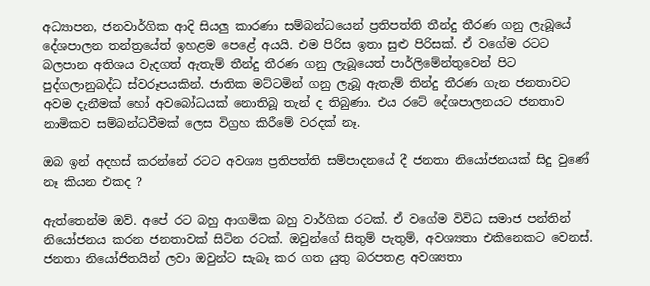අධ්‍යාපන, ජනවාර්ගික ආදි සියලු කාරණා සම්බන්ධයෙන් ප්‍රතිපත්ති තීන්දු තීරණ ගනු ලැබූයේ දේශපාලන තන්ත්‍රයේත් ඉහළම පෙළේ අයයි. එම පිරිස ඉතා සුළු පිරිසක්. ඒ වගේම රටට බලපාන අතිශය වැදගත් ඇතැම් තීන්දු තීරණ ගනු ලැබූයෙත් පාර්ලිමේන්තුවෙන් පිට පුද්ගලානුබද්ධ ස්වරූපයකින්. ජාතික මට්ටමින් ගනු ලැබූ ඇතැම් තින්දු තීරණ ගැන ජනතාවට අවම දැනීමක් හෝ අවබෝධයක් නොතිබූ තැන් ද තිබුණා. එය රටේ දේශපාලනයට ජනතාව නාමිකව සම්බන්ධවීමක් ලෙස විග්‍රහ කිරීමේ වරදක් නෑ.

ඔබ ඉන් අදහස් කරන්නේ රටට අවශ්‍ය ප්‍රතිපත්ති සම්පාදනයේ දී ජනතා නියෝජනයක් සිදු වුණේ නෑ කියන එකද ?

ඇත්තෙන්ම ඔව්. අපේ රට බහු ආගමික බහු වාර්ගික රටක්. ඒ වගේම විවිධ සමාජ පන්තින් නියෝජනය කරන ජනතාවක් සිටින රටක්. ඔවුන්ගේ සිතුම් පැතුම්, අවශ්‍යතා එකිනෙකට වෙනස්. ජනතා නියෝජිතයින් ලවා ඔවුන්ට සැබෑ කර ගත යුතු බරපතළ අවශ්‍යතා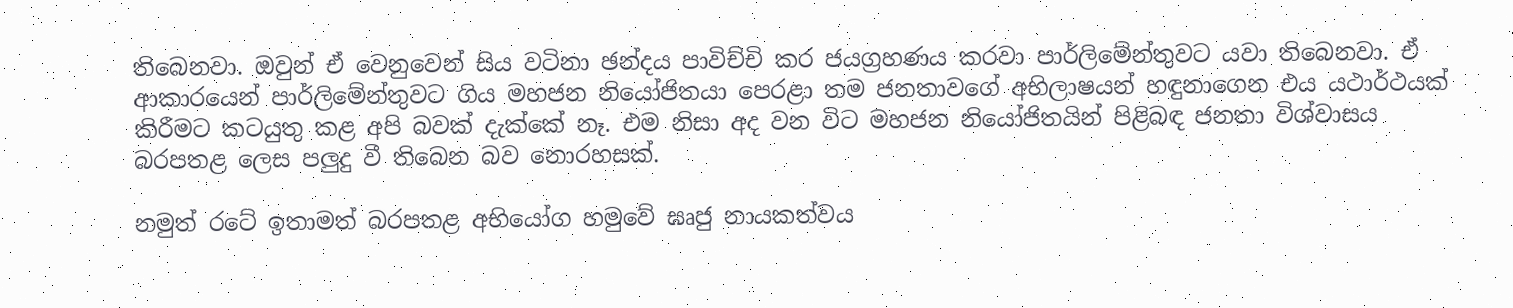තිබෙනවා. ඔවුන් ඒ වෙනුවෙන් සිය වටිනා ඡන්දය පාවිච්චි කර ජයග්‍රහණය කරවා පාර්ලිමේන්තුවට යවා තිබෙනවා. ඒ ආකාරයෙන් පාර්ලිමේන්තුවට ගිය මහජන නියෝජිතයා පෙරළා තම ජනතාවගේ අභිලාෂයන් හඳුනාගෙන එය යථාර්ථයක් කිරීමට කටයුතු කළ අපි බවක් දැක්කේ නෑ. එම නිසා අද වන විට මහජන නියෝජිතයින් පිළිබඳ ජනතා විශ්වාසය බරපතළ ලෙස පලුදු වී තිබෙන බව නොරහසක්.

නමුත් රටේ ඉතාමත් බරපතළ අභියෝග හමුවේ ඝෘජු නායකත්වය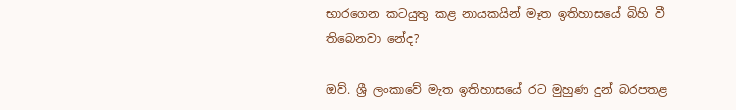භාරගෙන කටයුතු කළ නායකයින් මෑත ඉතිහාසයේ බිහි වී තිබෙනවා නේද?

ඔව්. ශ්‍රී ලංකාවේ මැත ඉතිහාසයේ රට මුහුණ දුන් බරපතළ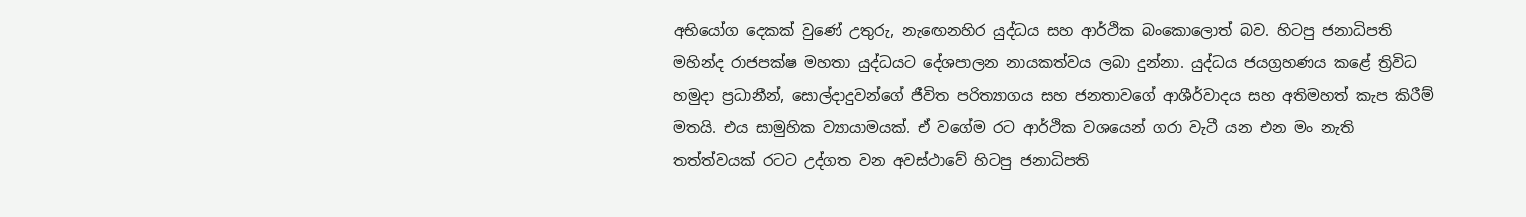අභියෝග දෙකක් වුණේ උතුරු, නැඟෙනහිර යුද්ධය සහ ආර්ථික බංකොලොත් බව. හිටපු ජනාධිපති මහින්ද රාජපක්ෂ මහතා යුද්ධයට දේශපාලන නායකත්වය ලබා දුන්නා. යුද්ධය ජයග්‍රහණය කළේ ත්‍රිවිධ හමුදා ප්‍රධානීන්, සොල්දාදුවන්ගේ ජීවිත පරිත්‍යාගය සහ ජනතාවගේ ආශීර්වාදය සහ අතිමහත් කැප කිරීම් මතයි. එය සාමුහික ව්‍යායාමයක්. ඒ වගේම රට ආර්ථික වශයෙන් ගරා වැටී යන එන මං නැති තත්ත්වයක් රටට උද්ගත වන අවස්ථාවේ හිටපු ජනාධිපති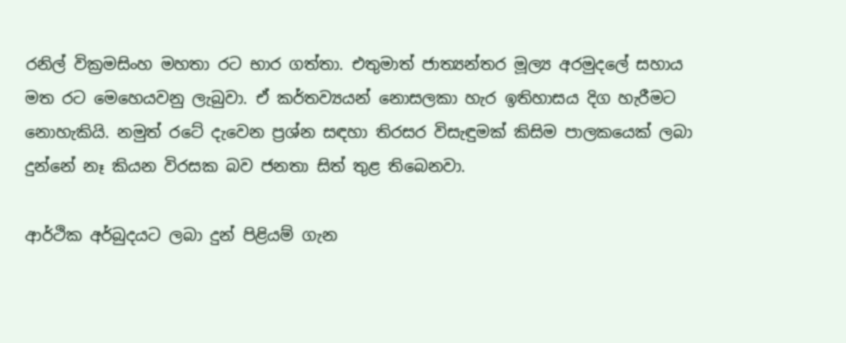රනිල් වික්‍රමසිංහ මහතා රට භාර ගත්තා. එතුමාත් ජාත්‍යන්තර මූල්‍ය අරමුදලේ සහාය මත රට මෙහෙයවනු ලැබුවා. ඒ කර්තව්‍යයන් නොසලකා හැර ඉතිහාසය දිග හැරීමට නොහැකියි. නමුත් රටේ දැවෙන ප්‍රශ්න සඳහා තිරසර විසැඳුමක් කිසිම පාලකයෙක් ලබා දුන්නේ නෑ කියන විරසක බව ජනතා සිත් තුළ තිබෙනවා.

ආර්ථික අර්බුදයට ලබා දුන් පිළියම් ගැන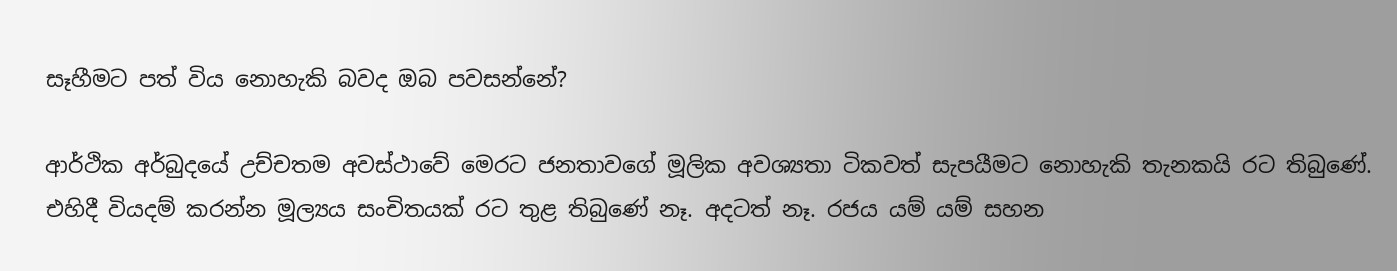සෑහීමට පත් විය නොහැකි බවද ඔබ පවසන්නේ?

ආර්ථික අර්බුදයේ උච්චතම අවස්ථාවේ මෙරට ජනතාවගේ මූලික අවශ්‍යතා ටිකවත් සැපයීමට නොහැකි තැනකයි රට තිබුණේ. එහිදී වියදම් කරන්න මූල්‍යය සංචිතයක් රට තුළ තිබුණේ නෑ. අදටත් නෑ. රජය යම් යම් සහන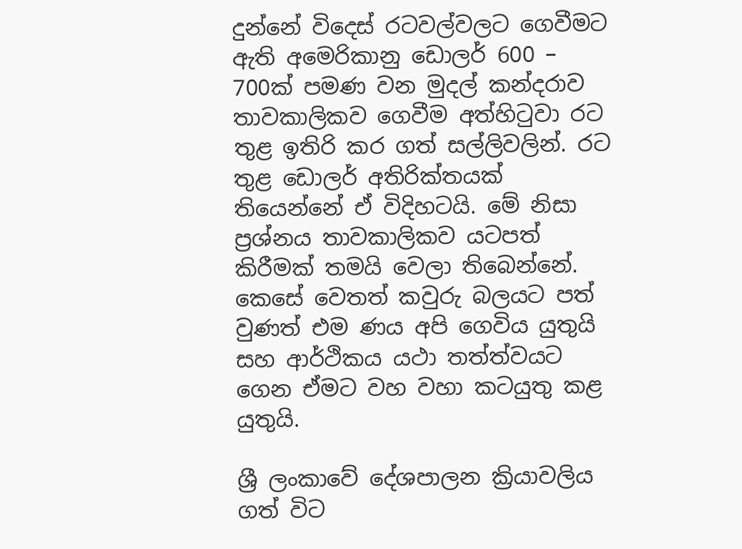දුන්නේ විදෙස් රටවල්වලට ගෙවීමට ඇති අමෙරිකානු ඩොලර් 600 – 700ක් පමණ වන මුදල් කන්දරාව තාවකාලිකව ගෙවීම අත්හිටුවා රට තුළ ඉතිරි කර ගත් සල්ලිවලින්. රට තුළ ඩොලර් අතිරික්තයක් තියෙන්නේ ඒ විදිහටයි. මේ නිසා ප්‍රශ්නය තාවකාලිකව යටපත් කිරීමක් තමයි වෙලා තිබෙන්නේ. කෙසේ වෙතත් කවුරු බලයට පත් වුණත් එම ණය අපි ගෙවිය යුතුයි සහ ආර්ථිකය යථා තත්ත්වයට ගෙන ඒමට වහ වහා කටයුතු කළ යුතුයි.

ශ්‍රී ලංකාවේ දේශපාලන ක්‍රියාවලිය ගත් විට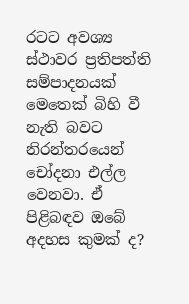රටට අවශ්‍ය ස්ථාවර ප්‍රතිපත්ති සම්පාදනයක් මෙතෙක් බිහි වී නැති බවට නිරන්තරයෙන් චෝදනා එල්ල වෙනවා. ඒ පිළිබඳව ඔබේ අදහස කුමක් ද?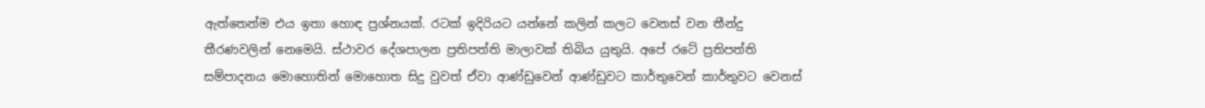ඇත්තෙන්ම එය ඉතා හොඳ ප්‍රශ්නයක්. රටක් ඉදිරියට යන්නේ කලින් කලට වෙනස් වන තීන්දු තීරණවලින් නෙමෙයි. ස්ථාවර දේශපාලන ප්‍රතිපත්ති මාලාවක් තිබිය යුතුයි. අපේ රටේ ප්‍රතිපත්ති සම්පාදනය මොහොතින් මොහොත සිදු වුවත් ඒවා ආණ්ඩුවෙන් ආණ්ඩුවට කාර්තුවෙන් කාර්තුවට වෙනස්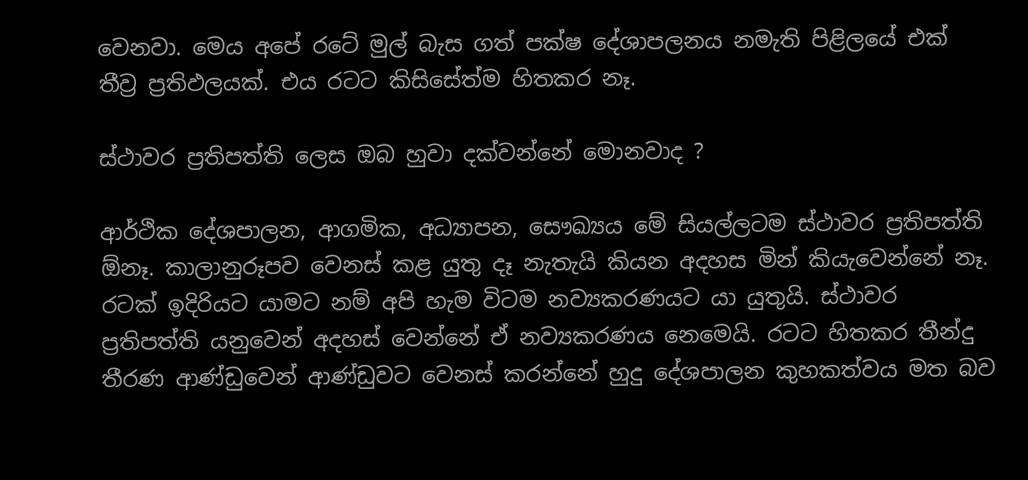වෙනවා. මෙය අපේ රටේ මුල් බැස ගත් පක්ෂ දේශාපලනය නමැති පිළිලයේ එක් තීව්‍ර ප්‍රතිඵලයක්. එය රටට කිසිසේත්ම හිතකර නෑ.

ස්ථාවර ප්‍රතිපත්ති ලෙස ඔබ හුවා දක්වන්නේ මොනවාද ?

ආර්ථික දේශපාලන, ආගමික, අධ්‍යාපන, සෞඛ්‍යය මේ සියල්ලටම ස්ථාවර ප්‍රතිපත්ති ඕනෑ. කාලානුරූපව වෙනස් කළ යුතු දෑ නැතැයි කියන අදහස මින් කියැවෙන්නේ නෑ. රටක් ඉදිරියට යාමට නම් අපි හැම විටම නව්‍යකරණයට යා යුතුයි. ස්ථාවර ප්‍රතිපත්ති යනුවෙන් අදහස් වෙන්නේ ඒ නව්‍යකරණය නෙමෙයි. රටට හිතකර තීන්දු තීරණ ආණ්ඩුවෙන් ආණ්ඩුවට වෙනස් කරන්නේ හුදු දේශපාලන කුහකත්වය මත බව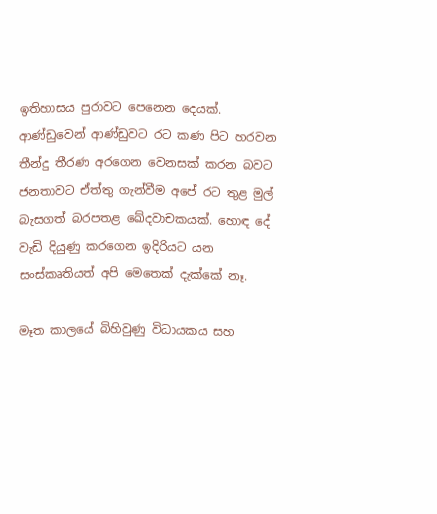ඉතිහාසය පුරාවට පෙනෙන දෙයක්. ආණ්ඩුවෙන් ආණ්ඩුවට රට කණ පිට හරවන තීන්දු තීරණ අරගෙන වෙනසක් කරන බවට ජනතාවට ඒත්තු ගැන්වීම අපේ රට තුළ මුල් බැසගත් බරපතළ ඛේදවාචකයක්. හොඳ දේ වැඩි දියුණු කරගෙන ඉදිරියට යන සංස්කෘතියත් අපි මෙතෙක් දැක්කේ නෑ.

මෑත කාලයේ බිහිවුණු විධායකය සහ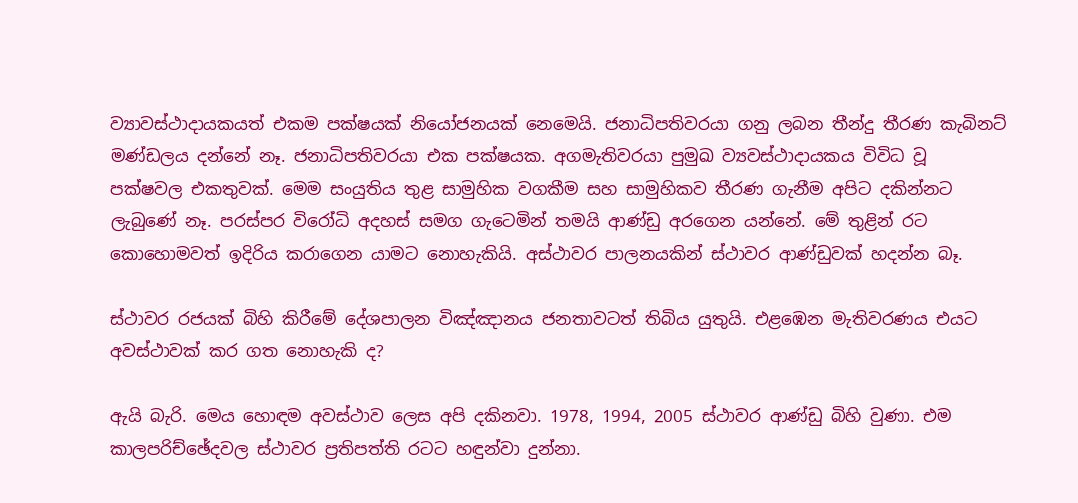ව්‍යාවස්ථාදායකයත් එකම පක්ෂයක් නියෝජනයක් නෙමෙයි. ජනාධිපතිවරයා ගනු ලබන තීන්දු තීරණ කැබිනට් මණ්ඩලය දන්නේ නෑ. ජනාධිපතිවරයා එක පක්ෂයක. අගමැතිවරයා පුමුඛ ව්‍යවස්ථාදායකය විවිධ වූ පක්ෂවල එකතුවක්. මෙම සංයුතිය තුළ සාමුහික වගකීම සහ සාමුහිකව තීරණ ගැනීම අපිට දකින්නට ලැබුණේ නෑ. පරස්පර විරෝධි අදහස් සමග ගැටෙමින් තමයි ආණ්ඩු අරගෙන යන්නේ. මේ තුළින් රට කොහොමවත් ඉදිරිය කරාගෙන යාමට නොහැකියි. අස්ථාවර පාලනයකින් ස්ථාවර ආණ්ඩුවක් හදන්න බෑ.

ස්ථාවර රජයක් බිහි කිරීමේ දේශපාලන විඤ්ඤානය ජනතාවටත් තිබිය යුතුයි. එළඹෙන මැතිවරණය එයට අවස්ථාවක් කර ගත නොහැකි ද?

ඇයි බැරි. මෙය හොඳම අවස්ථාව ලෙස අපි දකිනවා. 1978, 1994, 2005 ස්ථාවර ආණ්ඩු බිහි වුණා. එම කාලපරිච්ඡේදවල ස්ථාවර ප්‍රතිපත්ති රටට හඳුන්වා දුන්නා.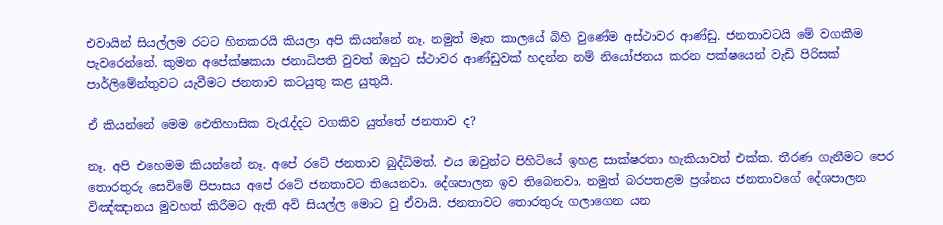එවායින් සියල්ලම රටට හිතකරයි කියලා අපි කියන්නේ නෑ. නමුත් මෑත කාලයේ බිහි වුණේම අස්ථාවර ආණ්ඩු. ජනතාවටයි මේ වගකීම පැවරෙන්නේ. කුමන අපේක්ෂකයා ජනාධිපති වුවත් ඔහුට ස්ථාවර ආණ්ඩුවක් හදන්න නම් නියෝජනය කරන පක්ෂයෙන් වැඩි පිරිසක් පාර්ලිමේන්තුවට යැවීමට ජනතාව කටයුතු කළ යුතුයි.

ඒ කියන්නේ මෙම ඓතිහාසික වැරැද්දට වගකිව යුත්තේ ජනතාව ද?

නෑ. අපි එහෙමම කියන්නේ නෑ. අපේ රටේ ජනතාව බුද්ධිමත්. එය ඔවුන්ට පිහිටියේ ඉහළ සාක්ෂරතා හැකියාවත් එක්ක. තීරණ ගැනීමට පෙර තොරතුරු සෙවිමේ පිපාසය අපේ රටේ ජනතාවට තියෙනවා. දේශපාලන ඉව තිබෙනවා. නමුත් බරපතළම ප්‍රශ්නය ජනතාවගේ දේශපාලන විඤ්ඤානය මුවහත් කිරීමට ඇති අවි සියල්ල මොට වු ඒවායි. ජනතාවට තොරතුරු ගලාගෙන යන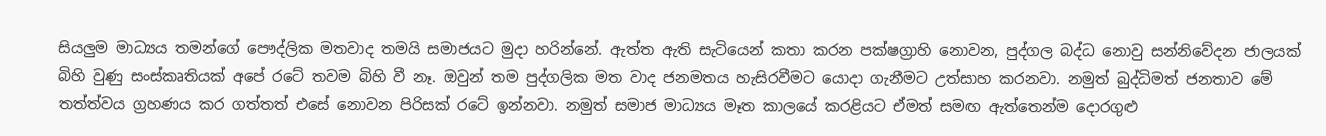සියලුම මාධ්‍යය තමන්ගේ පෞද්ලික මතවාද තමයි සමාජයට මුදා හරින්නේ. ඇත්ත ඇති සැටියෙන් කතා කරන පක්ෂග්‍රාහි නොවන, පුද්ගල බද්ධ නොවු සන්නිවේදන ජාලයක් බිහි වුණු සංස්කෘතියක් අපේ රටේ තවම බිහි වී නෑ. ඔවුන් තම පුද්ගලික මත වාද ජනමතය හැසිරවීමට යොදා ගැනීමට උත්සාහ කරනවා. නමුත් බුද්ධිමත් ජනතාව මේ තත්ත්වය ග්‍රහණය කර ගත්තත් එසේ නොවන පිරිසක් රටේ ඉන්නවා. නමුත් සමාජ මාධ්‍යය මෑත කාලයේ කරළියට ඒමත් සමඟ ඇත්තෙන්ම දොරගුළු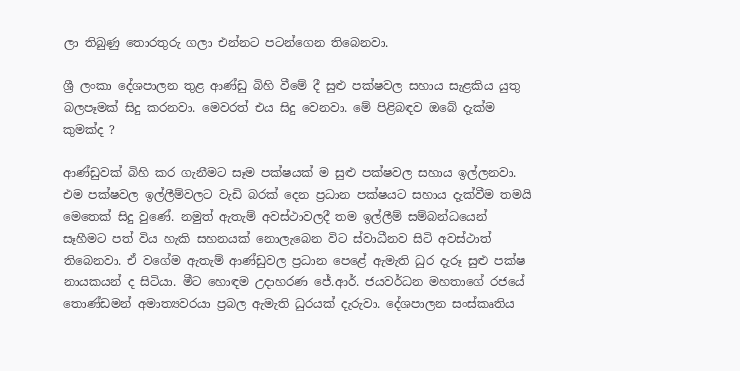ලා තිබුණු තොරතුරු ගලා එන්නට පටන්ගෙන තිබෙනවා.

ශ්‍රී ලංකා දේශපාලන තුළ ආණ්ඩු බිහි වීමේ දී සුළු පක්ෂවල සහාය සැළකිය යුතු බලපෑමක් සිදු කරනවා. මෙවරත් එය සිදු වෙනවා. මේ පිළිබඳව ඔබේ දැක්ම කුමක්ද ?

ආණ්ඩුවක් බිහි කර ගැනීමට සෑම පක්ෂයක් ම සුළු පක්ෂවල සහාය ඉල්ලනවා. එම පක්ෂවල ඉල්ලීම්වලට වැඩි බරක් දෙන ප්‍රධාන පක්ෂයට සහාය දැක්වීම තමයි මෙතෙක් සිදු වුණේ. නමුත් ඇතැම් අවස්ථාවලදී තම ඉල්ලීම් සම්බන්ධයෙන් සෑහීමට පත් විය හැකි සහනයක් නොලැබෙන විට ස්වාධීනව සිටි අවස්ථාත් තිබෙනවා. ඒ වගේම ඇතැම් ආණ්ඩුවල ප්‍රධාන පෙළේ ඇමැති ධුර දැරූ සුළු පක්ෂ නායකයන් ද සිටියා. මීට හොඳම උදාහරණ ජේ.ආර්. ජයවර්ධන මහතාගේ රජයේ තොණ්ඩමන් අමාත්‍යවරයා ප්‍රබල ඇමැති ධුරයක් දැරුවා. දේශපාලන සංස්කෘතිය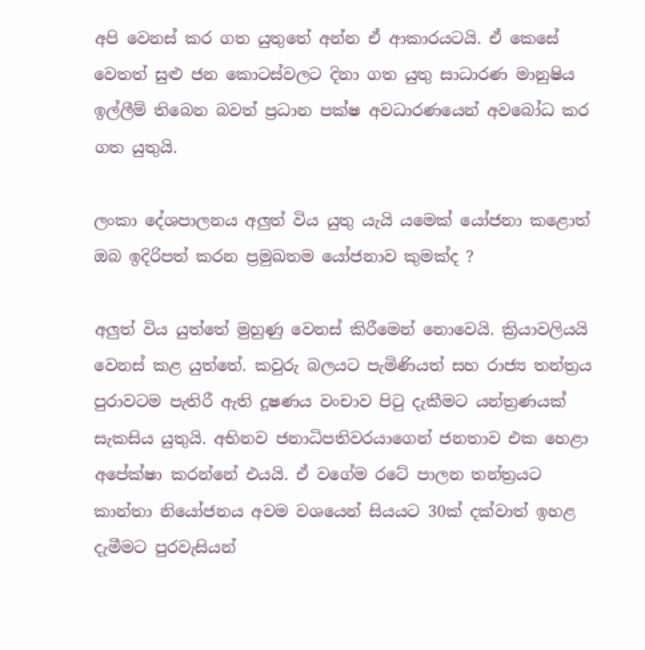අපි වෙනස් කර ගත යුතුතේ අන්න ඒ ආකාරයටයි. ඒ කෙසේ වෙතත් සුළු ජන කොටස්වලට දිනා ගත යුතු සාධාරණ මානුෂිය ඉල්ලීම් තිබෙන බවත් ප්‍රධාන පක්ෂ අවධාරණයෙන් අවබෝධ කර ගත යුතුයි.

ලංකා දේශපාලනය අලුත් විය යුතු යැයි යමෙක් යෝජනා කළොත් ඔබ ඉදිරිපත් කරන ප්‍රමුඛතම යෝජනාව කුමක්ද ?

අලුත් විය යුත්තේ මුහුණු වෙනස් කිරීමෙන් නොවෙයි. ක්‍රියාවලියයි වෙනස් කළ යුත්තේ. කවුරු බලයට පැමිණියත් සහ රාජ්‍ය තන්ත්‍රය පුරාවටම පැතිරී ඇති දූෂණය වංචාව පිටු දැකීමට යන්ත්‍රණයක් සැකසිය යුතුයි. අභිනව ජනාධිපතිවරයාගෙන් ජනතාව එක හෙළා අපේක්ෂා කරන්නේ එයයි. ඒ වගේම රටේ පාලන තන්ත්‍රයට කාන්තා නියෝජනය අවම වශයෙන් සියයට 30ක් දක්වාත් ඉහළ දැමීමට පුරවැසියන්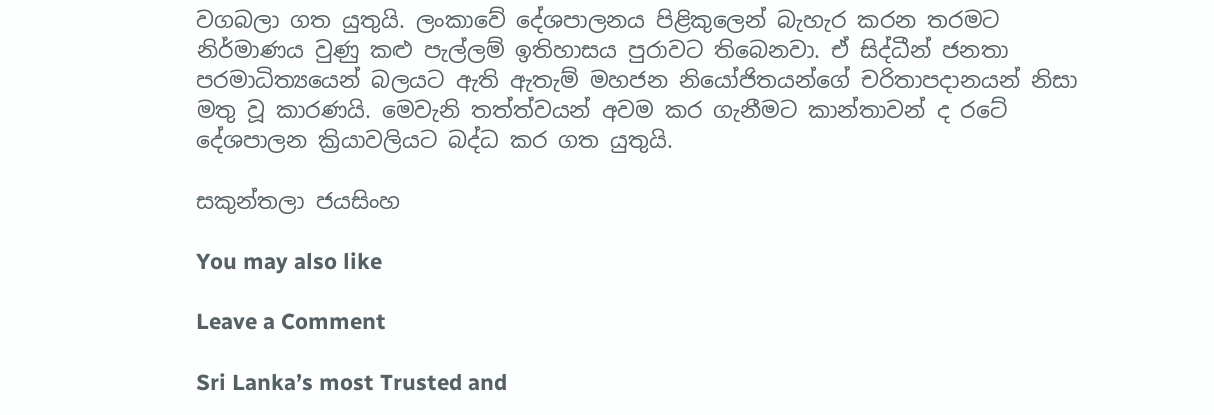වගබලා ගත යුතුයි. ලංකාවේ දේශපාලනය පිළිකුලෙන් බැහැර කරන තරමට නිර්මාණය වුණු කළු පැල්ලම් ඉතිහාසය පුරාවට තිබෙනවා. ඒ සිද්ධීන් ජනතා පරමාධිත්‍යයෙන් බලයට ඇති ඇතැම් මහජන නියෝජිතයන්ගේ චරිතාපදානයන් නිසා මතු වූ කාරණයි. මෙවැනි තත්ත්වයන් අවම කර ගැනීමට කාන්තාවන් ද රටේ දේශපාලන ක්‍රියාවලියට බද්ධ කර ගත යුතුයි.

සකුන්තලා ජයසිංහ

You may also like

Leave a Comment

Sri Lanka’s most Trusted and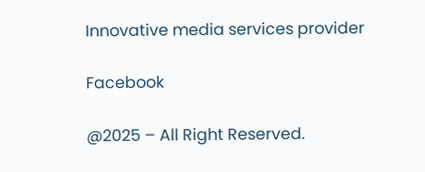Innovative media services provider

Facebook

@2025 – All Right Reserved.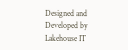Designed and Developed by Lakehouse IT